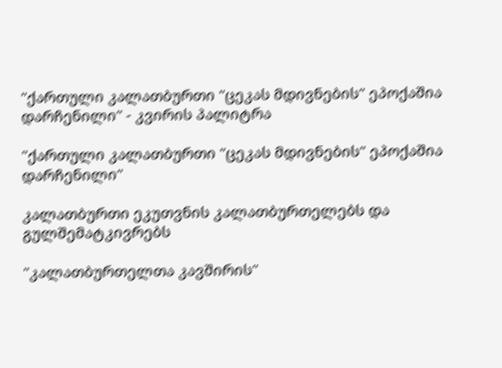"ქართული კალათბურთი "ცეკას მდივნების" ეპოქაშია დარჩენილი" - კვირის პალიტრა

"ქართული კალათბურთი "ცეკას მდივნების" ეპოქაშია დარჩენილი"

კალათბურთი ეკუთვნის კალათბურთელებს და გულშემატკივრებს

"კალათბურთელთა კავშირის"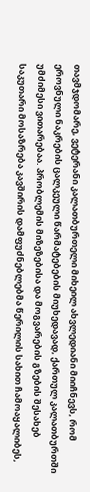თავმჯდომარე, ვეტერანი კალათბურთელი მიხეილ ახვლედიანი მიიჩნევს, რომ ეროვნული ნაკრების ცალკეული წარმატებების მიუხედავად, ქართულ კალათბურთში უმძიმესი ვითარებაა. პრობლემის მიზეზებისა და მოგვარების გზების შესახებ საკუთარი მოსაზრება კავშირის დამფუძნებლებმა წერილის სახით ჩამოაყალიბეს,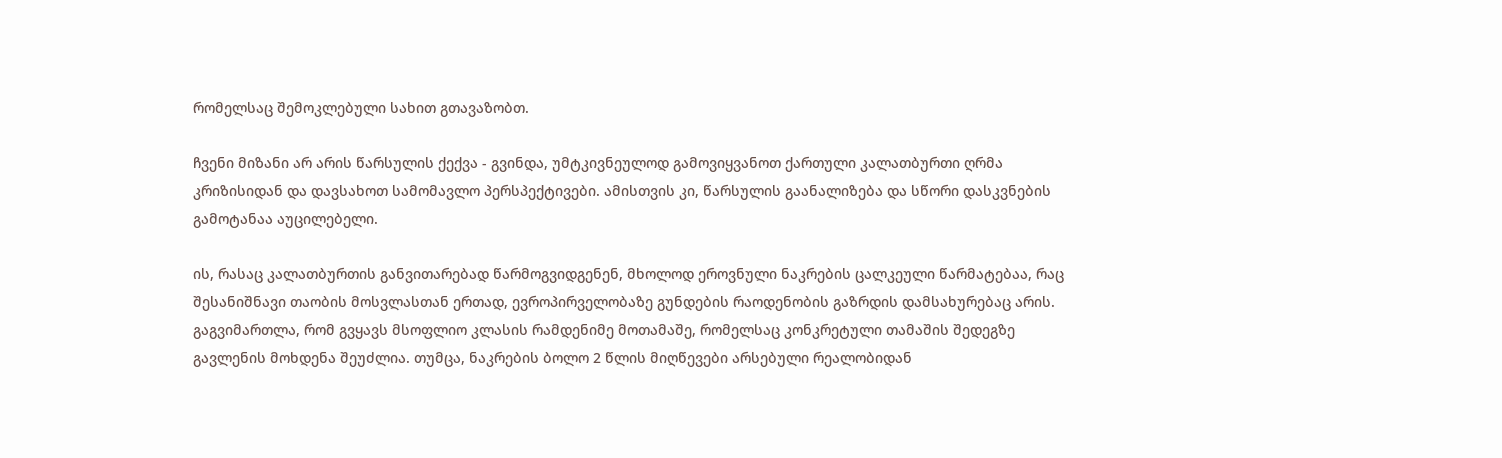რომელსაც შემოკლებული სახით გთავაზობთ.

ჩვენი მიზანი არ არის წარსულის ქექვა - გვინდა, უმტკივნეულოდ გამოვიყვანოთ ქართული კალათბურთი ღრმა კრიზისიდან და დავსახოთ სამომავლო პერსპექტივები. ამისთვის კი, წარსულის გაანალიზება და სწორი დასკვნების გამოტანაა აუცილებელი.

ის, რასაც კალათბურთის განვითარებად წარმოგვიდგენენ, მხოლოდ ეროვნული ნაკრების ცალკეული წარმატებაა, რაც შესანიშნავი თაობის მოსვლასთან ერთად, ევროპირველობაზე გუნდების რაოდენობის გაზრდის დამსახურებაც არის. გაგვიმართლა, რომ გვყავს მსოფლიო კლასის რამდენიმე მოთამაშე, რომელსაც კონკრეტული თამაშის შედეგზე გავლენის მოხდენა შეუძლია. თუმცა, ნაკრების ბოლო 2 წლის მიღწევები არსებული რეალობიდან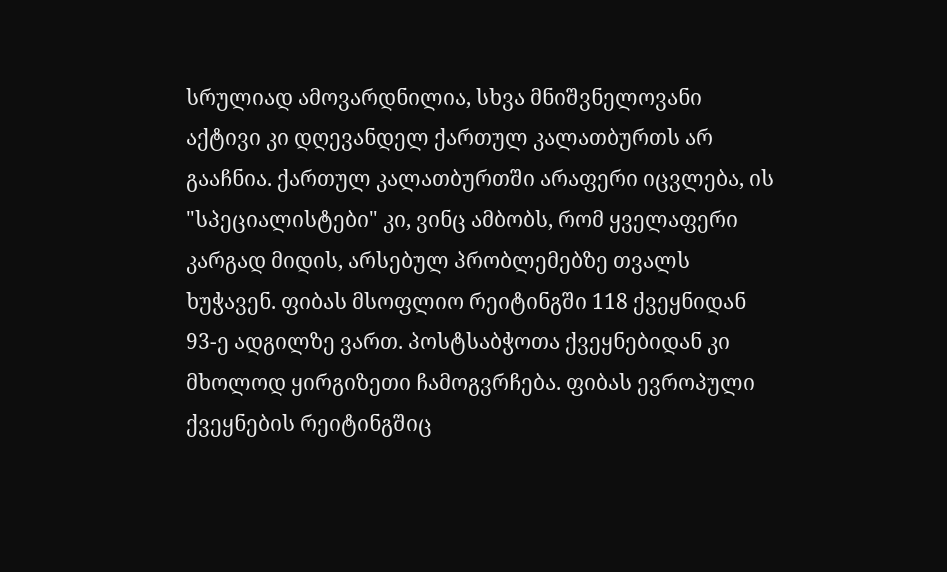სრულიად ამოვარდნილია, სხვა მნიშვნელოვანი აქტივი კი დღევანდელ ქართულ კალათბურთს არ გააჩნია. ქართულ კალათბურთში არაფერი იცვლება, ის "სპეციალისტები" კი, ვინც ამბობს, რომ ყველაფერი კარგად მიდის, არსებულ პრობლემებზე თვალს ხუჭავენ. ფიბას მსოფლიო რეიტინგში 118 ქვეყნიდან 93-ე ადგილზე ვართ. პოსტსაბჭოთა ქვეყნებიდან კი მხოლოდ ყირგიზეთი ჩამოგვრჩება. ფიბას ევროპული ქვეყნების რეიტინგშიც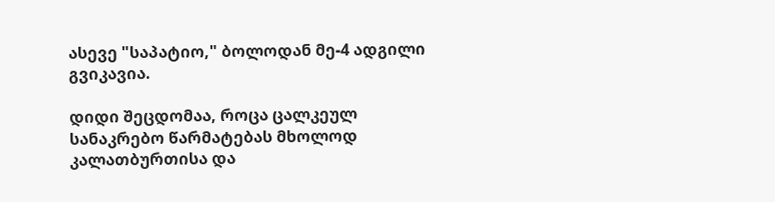ასევე "საპატიო," ბოლოდან მე-4 ადგილი გვიკავია.

დიდი შეცდომაა, როცა ცალკეულ სანაკრებო წარმატებას მხოლოდ კალათბურთისა და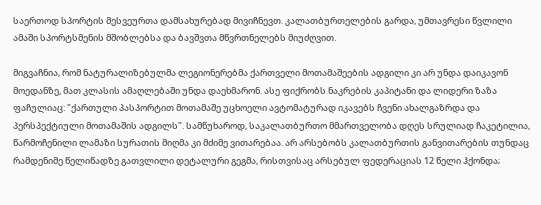საერთოდ სპორტის მესვეურთა დამსახურებად მივიჩნევთ. კალათბურთელების გარდა, უმთავრესი წვლილი ამაში სპორტსმენის მშობლებსა და ბავშვთა მწვრთნელებს მიუძღვით.

მიგვაჩნია, რომ ნატურალიზებულმა ლეგიონერებმა ქართველი მოთამაშეების ადგილი კი არ უნდა დაიკავონ მოედანზე, მათ კლასის ამაღლებაში უნდა დაეხმარონ. ასე ფიქრობს ნაკრების კაპიტანი და ლიდერი ზაზა ფაჩულიაც: "ქართული პასპორტით მოთამაშე უცხოელი ავტომატურად იკავებს ჩვენი ახალგაზრდა და პერსპექტიული მოთამაშის ადგილს". სამწუხაროდ, საკალათბურთო მმართველობა დღეს სრულიად ჩაკეტილია, წარმოჩენილი ლამაზი სურათის მიღმა კი მძიმე ვითარებაა. არ არსებობს კალათბურთის განვითარების თუნდაც რამდენიმე წელიწადზე გათვლილი დეტალური გეგმა, რისთვისაც არსებულ ფედერაციას 12 წელი ჰქონდა;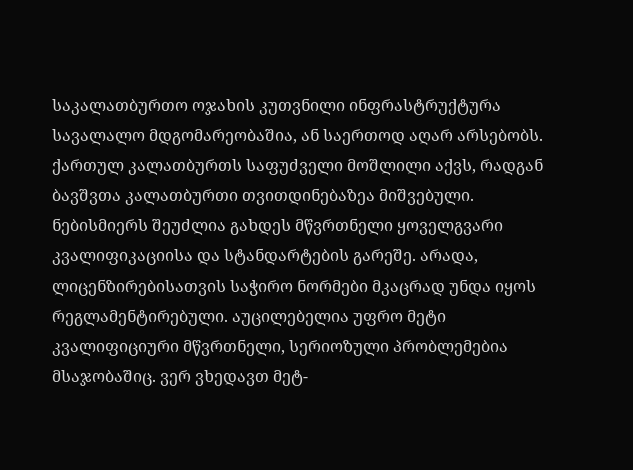საკალათბურთო ოჯახის კუთვნილი ინფრასტრუქტურა სავალალო მდგომარეობაშია, ან საერთოდ აღარ არსებობს. ქართულ კალათბურთს საფუძველი მოშლილი აქვს, რადგან ბავშვთა კალათბურთი თვითდინებაზეა მიშვებული. ნებისმიერს შეუძლია გახდეს მწვრთნელი ყოველგვარი კვალიფიკაციისა და სტანდარტების გარეშე. არადა, ლიცენზირებისათვის საჭირო ნორმები მკაცრად უნდა იყოს რეგლამენტირებული. აუცილებელია უფრო მეტი კვალიფიციური მწვრთნელი, სერიოზული პრობლემებია მსაჯობაშიც. ვერ ვხედავთ მეტ-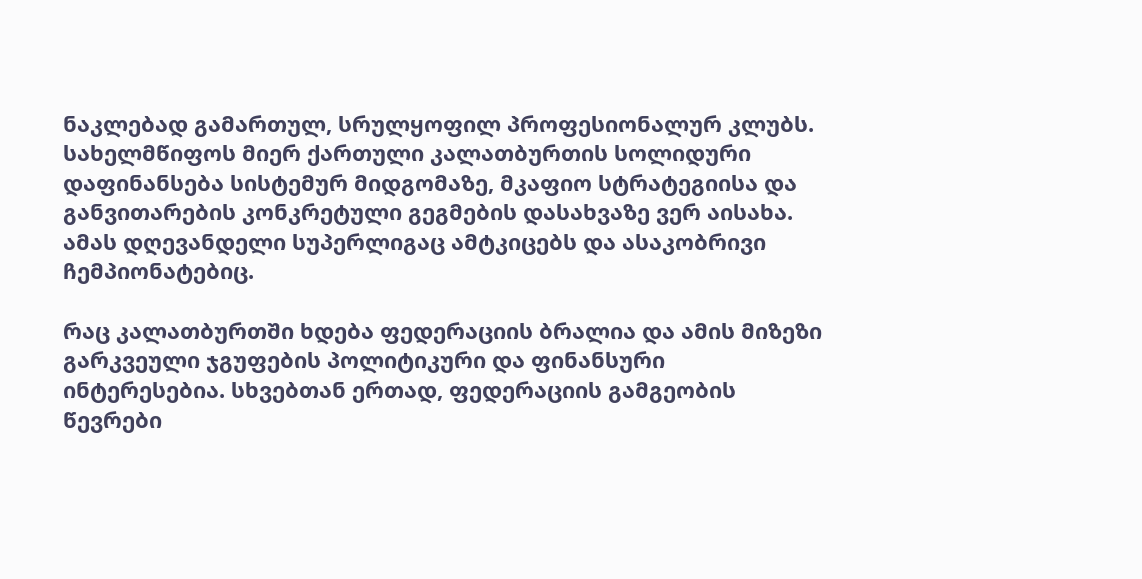ნაკლებად გამართულ, სრულყოფილ პროფესიონალურ კლუბს. სახელმწიფოს მიერ ქართული კალათბურთის სოლიდური დაფინანსება სისტემურ მიდგომაზე, მკაფიო სტრატეგიისა და განვითარების კონკრეტული გეგმების დასახვაზე ვერ აისახა. ამას დღევანდელი სუპერლიგაც ამტკიცებს და ასაკობრივი ჩემპიონატებიც.

რაც კალათბურთში ხდება ფედერაციის ბრალია და ამის მიზეზი გარკვეული ჯგუფების პოლიტიკური და ფინანსური ინტერესებია. სხვებთან ერთად, ფედერაციის გამგეობის წევრები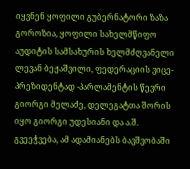იყვნენ ყოფილი გუბერნატორი ზაზა გოროზია, ყოფილი სახელმწიფო აუდიტის სამსახურის ხელმძღვანელი ლევან ბეჟაშვილი, ფედერაციის ვიცე-პრეზიდენტად -პარლამენტის წევრი გიორგი მელაძე, დელეგატთა შორის იყო გიორგი უდესიანი და ა.შ. გვეეჭვება, ამ ადამიანებს ბავშვობაში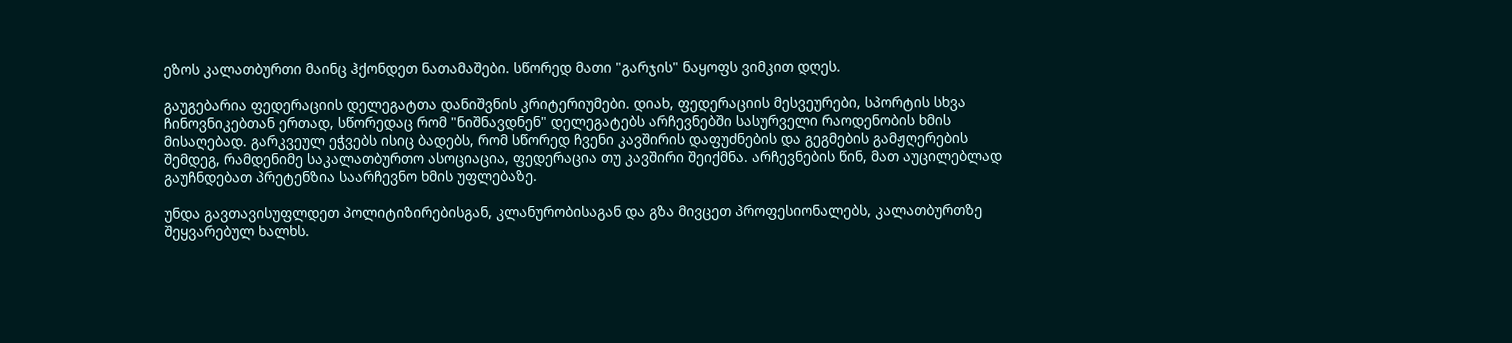ეზოს კალათბურთი მაინც ჰქონდეთ ნათამაშები. სწორედ მათი "გარჯის" ნაყოფს ვიმკით დღეს.

გაუგებარია ფედერაციის დელეგატთა დანიშვნის კრიტერიუმები. დიახ, ფედერაციის მესვეურები, სპორტის სხვა ჩინოვნიკებთან ერთად, სწორედაც რომ "ნიშნავდნენ" დელეგატებს არჩევნებში სასურველი რაოდენობის ხმის მისაღებად. გარკვეულ ეჭვებს ისიც ბადებს, რომ სწორედ ჩვენი კავშირის დაფუძნების და გეგმების გამჟღერების შემდეგ, რამდენიმე საკალათბურთო ასოციაცია, ფედერაცია თუ კავშირი შეიქმნა. არჩევნების წინ, მათ აუცილებლად გაუჩნდებათ პრეტენზია საარჩევნო ხმის უფლებაზე.

უნდა გავთავისუფლდეთ პოლიტიზირებისგან, კლანურობისაგან და გზა მივცეთ პროფესიონალებს, კალათბურთზე შეყვარებულ ხალხს.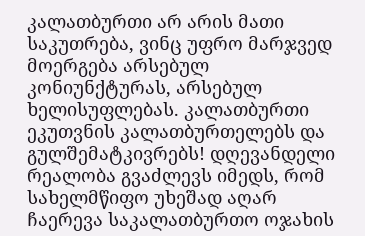კალათბურთი არ არის მათი საკუთრება, ვინც უფრო მარჯვედ მოერგება არსებულ კონიუნქტურას, არსებულ ხელისუფლებას. კალათბურთი ეკუთვნის კალათბურთელებს და გულშემატკივრებს! დღევანდელი რეალობა გვაძლევს იმედს, რომ სახელმწიფო უხეშად აღარ ჩაერევა საკალათბურთო ოჯახის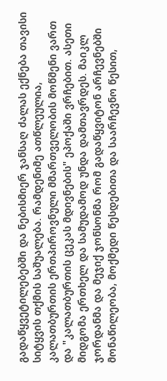გადაწყვეტილებებში და ნებისმიერ ჯანსაღ ძალას ექნება თავისი სიტყვის თქმის საშუალება. რამდენიმე ათწლეულია, კალათბურთის ერთპიროვნული მმართველობის მოწმენი ვართ და "კალათბურთის ცეკას მდივნების" ეპოქაში ვრჩებით. ასეთი მიდგომა ერთხელ და სამუდამოდ უნდა დამთავრდეს. მაიკლ ჯორდანმა და მეჯიქ ჯონსონმა რომ გადაწყვიტონ არჩევნებში მონაწილეობა, მოქმედი წესდებითა და საარჩევნო წესით,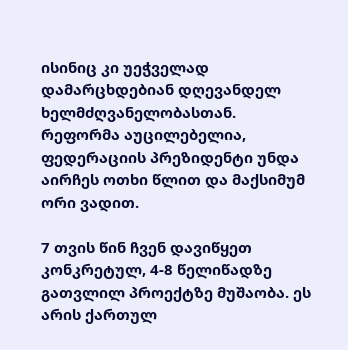ისინიც კი უეჭველად დამარცხდებიან დღევანდელ ხელმძღვანელობასთან. რეფორმა აუცილებელია, ფედერაციის პრეზიდენტი უნდა აირჩეს ოთხი წლით და მაქსიმუმ ორი ვადით.

7 თვის წინ ჩვენ დავიწყეთ კონკრეტულ, 4-8 წელიწადზე გათვლილ პროექტზე მუშაობა. ეს არის ქართულ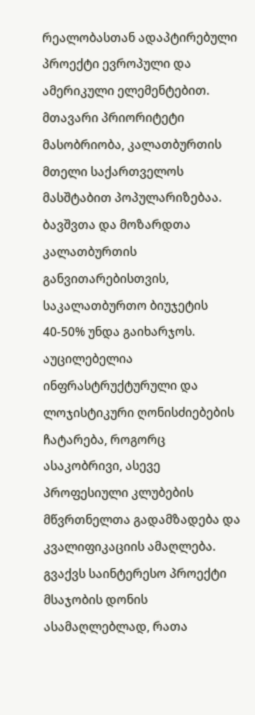რეალობასთან ადაპტირებული პროექტი ევროპული და ამერიკული ელემენტებით. მთავარი პრიორიტეტი მასობრიობა, კალათბურთის მთელი საქართველოს მასშტაბით პოპულარიზებაა. ბავშვთა და მოზარდთა კალათბურთის განვითარებისთვის, საკალათბურთო ბიუჯეტის 40-50% უნდა გაიხარჯოს. აუცილებელია ინფრასტრუქტურული და ლოჯისტიკური ღონისძიებების ჩატარება, როგორც ასაკობრივი, ასევე პროფესიული კლუბების მწვრთნელთა გადამზადება და კვალიფიკაციის ამაღლება. გვაქვს საინტერესო პროექტი მსაჯობის დონის ასამაღლებლად, რათა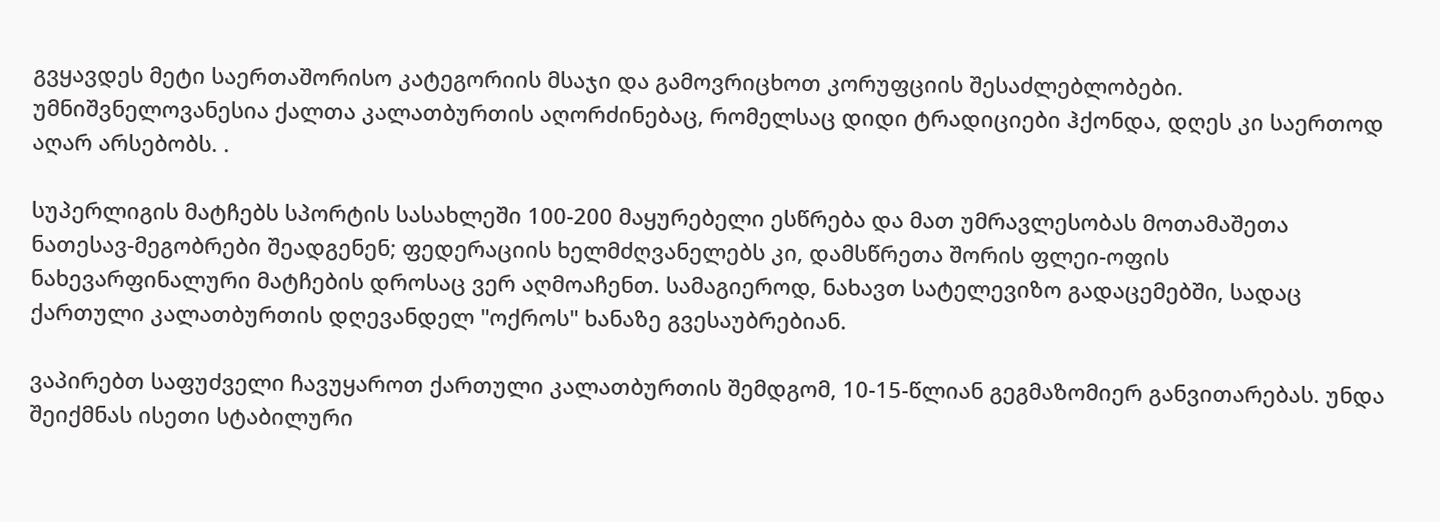გვყავდეს მეტი საერთაშორისო კატეგორიის მსაჯი და გამოვრიცხოთ კორუფციის შესაძლებლობები. უმნიშვნელოვანესია ქალთა კალათბურთის აღორძინებაც, რომელსაც დიდი ტრადიციები ჰქონდა, დღეს კი საერთოდ აღარ არსებობს. .

სუპერლიგის მატჩებს სპორტის სასახლეში 100-200 მაყურებელი ესწრება და მათ უმრავლესობას მოთამაშეთა ნათესავ-მეგობრები შეადგენენ; ფედერაციის ხელმძღვანელებს კი, დამსწრეთა შორის ფლეი-ოფის ნახევარფინალური მატჩების დროსაც ვერ აღმოაჩენთ. სამაგიეროდ, ნახავთ სატელევიზო გადაცემებში, სადაც ქართული კალათბურთის დღევანდელ "ოქროს" ხანაზე გვესაუბრებიან.

ვაპირებთ საფუძველი ჩავუყაროთ ქართული კალათბურთის შემდგომ, 10-15-წლიან გეგმაზომიერ განვითარებას. უნდა შეიქმნას ისეთი სტაბილური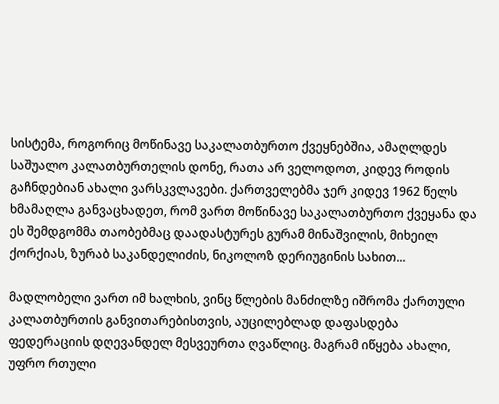სისტემა, როგორიც მოწინავე საკალათბურთო ქვეყნებშია, ამაღლდეს საშუალო კალათბურთელის დონე, რათა არ ველოდოთ, კიდევ როდის გაჩნდებიან ახალი ვარსკვლავები. ქართველებმა ჯერ კიდევ 1962 წელს ხმამაღლა განვაცხადეთ, რომ ვართ მოწინავე საკალათბურთო ქვეყანა და ეს შემდგომმა თაობებმაც დაადასტურეს გურამ მინაშვილის, მიხეილ ქორქიას, ზურაბ საკანდელიძის, ნიკოლოზ დერიუგინის სახით...

მადლობელი ვართ იმ ხალხის, ვინც წლების მანძილზე იშრომა ქართული კალათბურთის განვითარებისთვის, აუცილებლად დაფასდება ფედერაციის დღევანდელ მესვეურთა ღვაწლიც. მაგრამ იწყება ახალი, უფრო რთული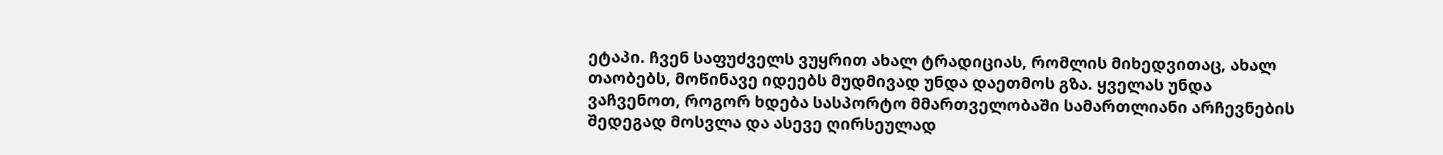ეტაპი. ჩვენ საფუძველს ვუყრით ახალ ტრადიციას, რომლის მიხედვითაც, ახალ თაობებს, მოწინავე იდეებს მუდმივად უნდა დაეთმოს გზა. ყველას უნდა ვაჩვენოთ, როგორ ხდება სასპორტო მმართველობაში სამართლიანი არჩევნების შედეგად მოსვლა და ასევე ღირსეულად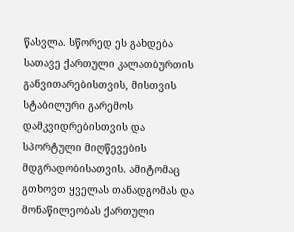წასვლა. სწორედ ეს გახდება სათავე ქართული კალათბურთის განვითარებისთვის, მისთვის სტაბილური გარემოს დამკვიდრებისთვის და სპორტული მიღწევების მდგრადობისათვის. ამიტომაც გთხოვთ ყველას თანადგომას და მონაწილეობას ქართული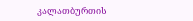კალათბურთის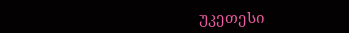უკეთესი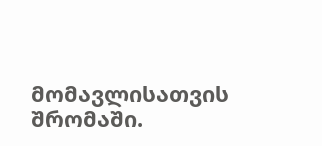მომავლისათვის შრომაში.